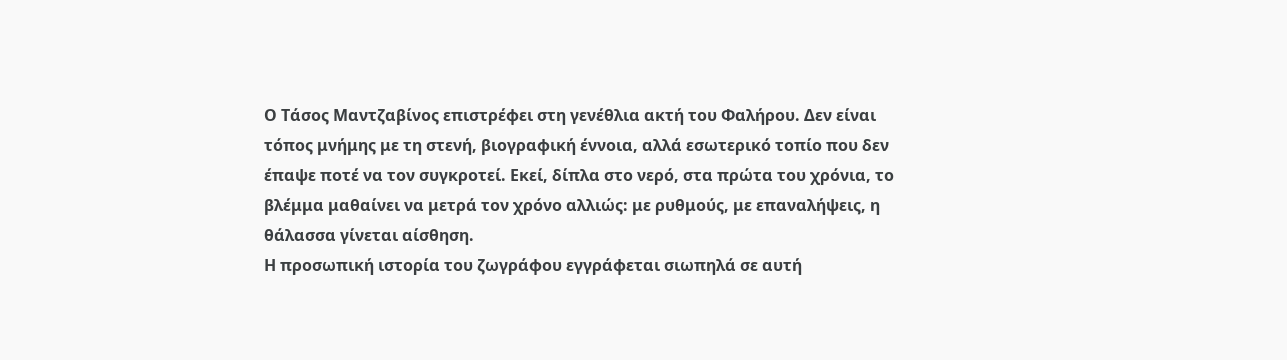Ο Τάσος Μαντζαβίνος επιστρέφει στη γενέθλια ακτή του Φαλήρου. Δεν είναι τόπος μνήμης με τη στενή, βιογραφική έννοια, αλλά εσωτερικό τοπίο που δεν έπαψε ποτέ να τον συγκροτεί. Εκεί, δίπλα στο νερό, στα πρώτα του χρόνια, το βλέμμα μαθαίνει να μετρά τον χρόνο αλλιώς: με ρυθμούς, με επαναλήψεις, η θάλασσα γίνεται αίσθηση.
Η προσωπική ιστορία του ζωγράφου εγγράφεται σιωπηλά σε αυτή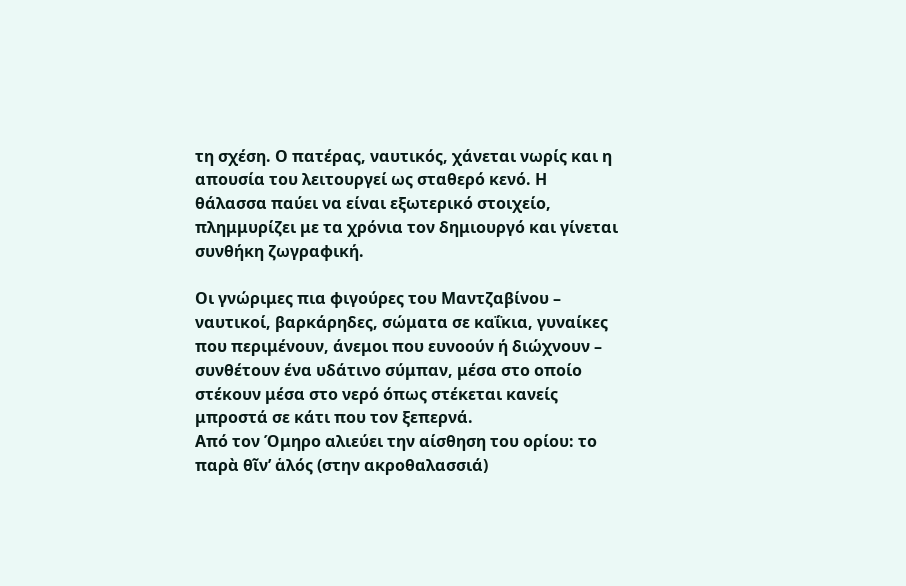τη σχέση. Ο πατέρας, ναυτικός, χάνεται νωρίς και η απουσία του λειτουργεί ως σταθερό κενό. Η θάλασσα παύει να είναι εξωτερικό στοιχείο, πλημμυρίζει με τα χρόνια τον δημιουργό και γίνεται συνθήκη ζωγραφική.

Οι γνώριμες πια φιγούρες του Μαντζαβίνου – ναυτικοί, βαρκάρηδες, σώματα σε καΐκια, γυναίκες που περιμένουν, άνεμοι που ευνοούν ή διώχνουν – συνθέτουν ένα υδάτινο σύμπαν, μέσα στο οποίο στέκουν μέσα στο νερό όπως στέκεται κανείς μπροστά σε κάτι που τον ξεπερνά.
Από τον Όμηρο αλιεύει την αίσθηση του ορίου: το παρὰ θῖν’ ἁλός (στην ακροθαλασσιά)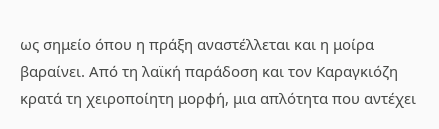ως σημείο όπου η πράξη αναστέλλεται και η μοίρα βαραίνει. Από τη λαϊκή παράδοση και τον Καραγκιόζη κρατά τη χειροποίητη μορφή, μια απλότητα που αντέχει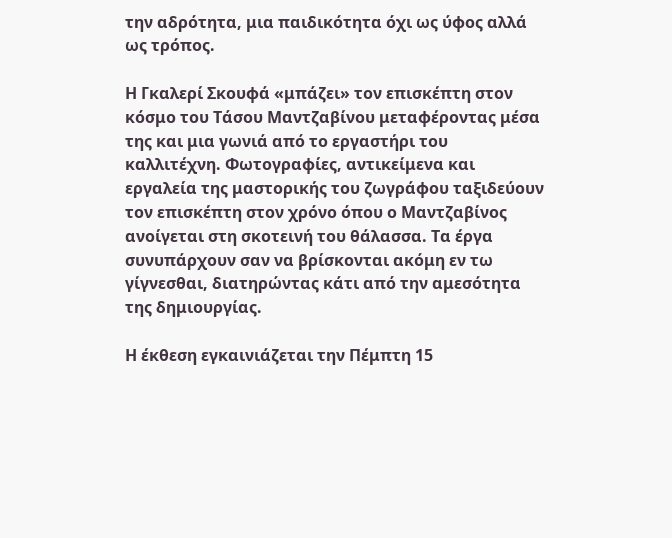την αδρότητα, μια παιδικότητα όχι ως ύφος αλλά ως τρόπος.

Η Γκαλερί Σκουφά «μπάζει» τον επισκέπτη στον κόσμο του Τάσου Μαντζαβίνου μεταφέροντας μέσα της και μια γωνιά από το εργαστήρι του καλλιτέχνη. Φωτογραφίες, αντικείμενα και εργαλεία της μαστορικής του ζωγράφου ταξιδεύουν τον επισκέπτη στον χρόνο όπου ο Μαντζαβίνος ανοίγεται στη σκοτεινή του θάλασσα. Τα έργα συνυπάρχουν σαν να βρίσκονται ακόμη εν τω γίγνεσθαι, διατηρώντας κάτι από την αμεσότητα της δημιουργίας.

Η έκθεση εγκαινιάζεται την Πέμπτη 15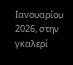Ιανουαρίου 2026, στην γκαλερί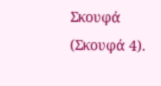Σκουφά (Σκουφά 4).